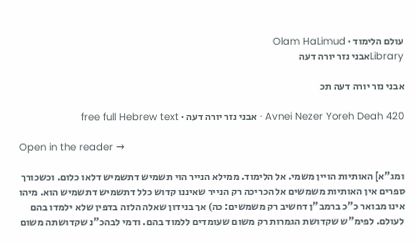עולם הלימוד · Olam HaLimud
Libraryאבני נזר יורה דעה

אבני נזר יורה דעה תכ

Avnei Nezer Yoreh Deah 420 · אבני נזר יורה דעה · free full Hebrew text

Open in the reader →

ומג"א] האותיות הויין משמי. אל הלימוד. ממילא הנייר הוי תשמיש דתשמיש דלאו כלום. וכשכורך ספרים אין האותיות משמשים אל הכריכה רק הנייר שאיננו קדוש כלל דתשמיש דתשמיש הוא. מיהו אינו מבואר כ"כ ברמב"ן דחשיב רק משמשים: כה) אך בנידון שאלה הלזה בדפין שלא ילמדו בהם לעולם. לפימ"ש שקדושת הגמרות רק משום שעומדים ללמוד בהם. ודמי לבהכ"נ שקדושתה משום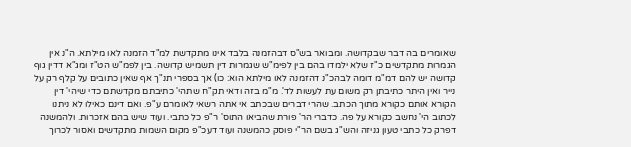שאומרים בה דבר שבקדושה. ומבואר בש"ס דבהזמנה בלבד אינו מתקדשת למ"ד הזמנה לאו מילתא. ה"נ אין הגמרות מתקדשים כ"ז שלא ילמדו בהם בין לפימ"ש שגמרות דין תשמיש קדושה. בין לפמ"ש הט"ז ומג"א דדין גוף קדושה יש להם דמ"מ דומה לבהכ"נ דהזמנה לאו מילתא הוא: כו) אך בספרי תנ"ך אף שאין כתובים על קלף רק על נייר ואין היתר כתיבתן רק משום עת לעשות לד'. מ"מ בזה ודאי תק"ח שתהי' כתיבתם מקדשתם כדי שיהי' דין הקורא אותם כקורא מתוך הכתב. שהרי דברים שבכתב אי אתה רשאי לאומרם ע"פ. ואם דינם כאילו לא ניתנו לכתוב הי' נחשב כקורא על פה. כדברי הר' פורת שהביאו התוס' ר"פ כל כתבי. ועוד שיש בהם אזכרות. ולהמשנה דפרק כל כתבי טעון גניזה והש"ג בשם הר"י פוסק כהמשנה ועוד דעכ"פ מקום השמות מתקדשים ואסור לכרוך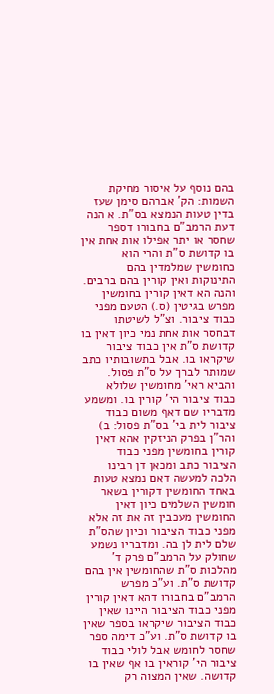בהם נוסף על איסור מחיקת השמות: הק' אברהם סימן שעז בדין טעות הנמצא בס"ת. א הנה דעת הרמב"ם בחבורו דספר שחסר או יתר אפילו אות אחת אין בו קדושת ס"ת והרי הוא כחומשין שמלמדין בהם התינוקות ואין קורין בהם ברבים. והנה הא דאין קורין בחומשין מפרש בגיטין (ס.) הטעם מפני כבוד ציבור. וצ"ל לשיטתו דבחסר אות אחת נמי כיון דאין בו קדושת ס"ת אין כבוד ציבור שיקראו בו. אבל בתשובותיו כתב שמותר לברך על ס"ת פסול. והביא ראי' מחומשין שלולא כבוד ציבור הי' קורין בו. ומשמע מדבריו שם דאף משום כבוד ציבור לית בי' בס"ת פסול: ב) והר"ן בפרק הניזקין אהא דאין קורין בחומשין מפני כבוד הציבור כתב ומכאן דן רבינו הלכה למעשה דאם נמצא טעות באחד החומשין דקורין בשאר חומשין השלמים כיון דאין החומשין מעכבין זה את זה אלא מפני כבוד הציבור וכיון שהס"ת שלם לית לן בה. ומדבריו נשמע שחולק על הרמב"ם פרק ד' מהלכות ס"ת שהחומשין אין בהם קדושת ס"ת. וע"כ מפרש הרמב"ם בחבורו דהא דאין קורין מפני כבוד הציבור היינו שאין כבוד הציבור שיקראו בספר שאין בו קדושת ס"ת. וע"כ דימה ספר שחסר לחומש אבל לולי כבוד ציבור הי' קוראין בו אף שאין בו קדושה. שאין המצוה רק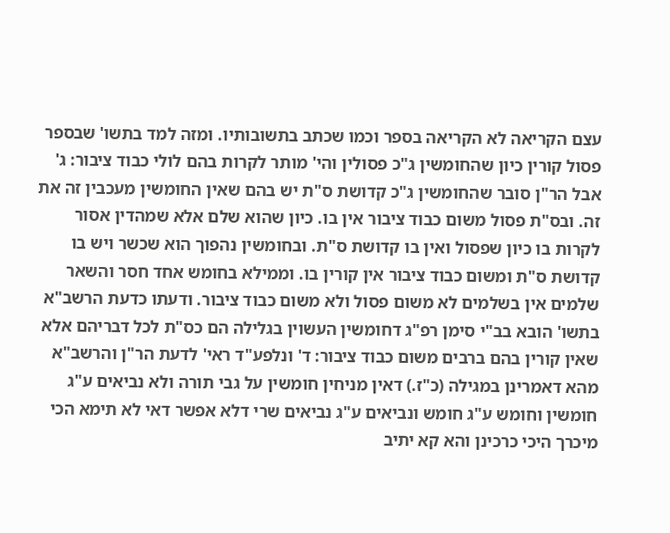עצם הקריאה לא הקריאה בספר וכמו שכתב בתשובותיו. ומזה למד בתשו' שבספר פסול קורין כיון שהחומשין ג"כ פסולין והי' מותר לקרות בהם לולי כבוד ציבור: ג' אבל הר"ן סובר שהחומשין ג"כ קדושת ס"ת יש בהם שאין החומשין מעכבין זה את זה. ובס"ת פסול משום כבוד ציבור אין בו. כיון שהוא שלם אלא שמהדין אסור לקרות בו כיון שפסול ואין בו קדושת ס"ת. ובחומשין נהפוך הוא שכשר ויש בו קדושת ס"ת ומשום כבוד ציבור אין קורין בו. וממילא בחומש אחד חסר והשאר שלמים אין בשלמים לא משום פסול ולא משום כבוד ציבור. ודעתו כדעת הרשב"א בתשו' הובא בב"י סימן רפ"ג דחומשין העשוין בגלילה הם כס"ת לכל דבריהם אלא שאין קורין בהם ברבים משום כבוד ציבור: ד' ונלפע"ד ראי' לדעת הר"ן והרשב"א מהא דאמרינן במגילה (כ"ז.) דאין מניחין חומשין על גבי תורה ולא נביאים ע"ג חומשין וחומש ע"ג חומש ונביאים ע"ג נביאים שרי דלא אפשר דאי לא תימא הכי מיכרך היכי כרכינן והא קא יתיב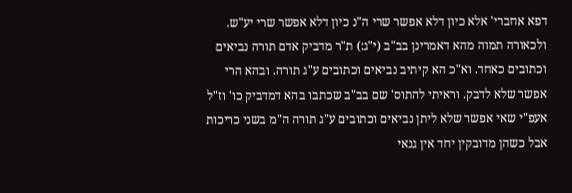דפא אחברי' אלא כיון דלא אפשר שרי ה"נ כיון דלא אפשר שרי יע"ש. ולכאורה תמוה מהא דאמרינן בב"ב (י"ג:) ת"ר מדביק אדם תורה נביאים וכתובים כאחד. וא"כ הא קיתיב נביאים וכתובים ע"ג תורה. ובהא הרי אפשר שלא לדבק. וראיתי להתוס' שם בב"ב שכתבו בהא דמדביק כו' וז"ל אעפ"י שאי אפשר שלא ליתן נביאים וכתובים ע"ג תורה ה"מ בשני כריכות אבל כשהן מדובקין יחד אין גנאי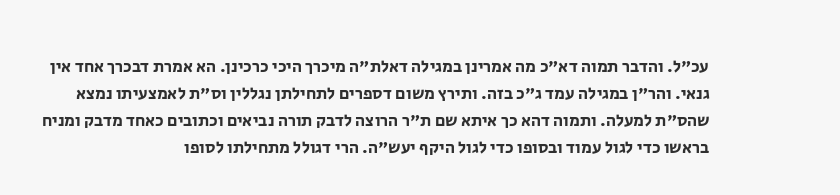עכ"ל. והדבר תמוה דא"כ מה אמרינן במגילה דאלת"ה מיכרך היכי כרכינן. הא אמרת דבכרך אחד אין גנאי. והר"ן במגילה עמד ג"כ בזה. ותירץ משום דספרים לתחילתן נגללין וס"ת לאמצעיתו נמצא שהס"ת למעלה. ותמוה דהא כך איתא שם ת"ר הרוצה לדבק תורה נביאים וכתובים כאחד מדבק ומניח בראשו כדי לגול עמוד ובסופו כדי לגול היקף יעש"ה. הרי דגולל מתחילתו לסופו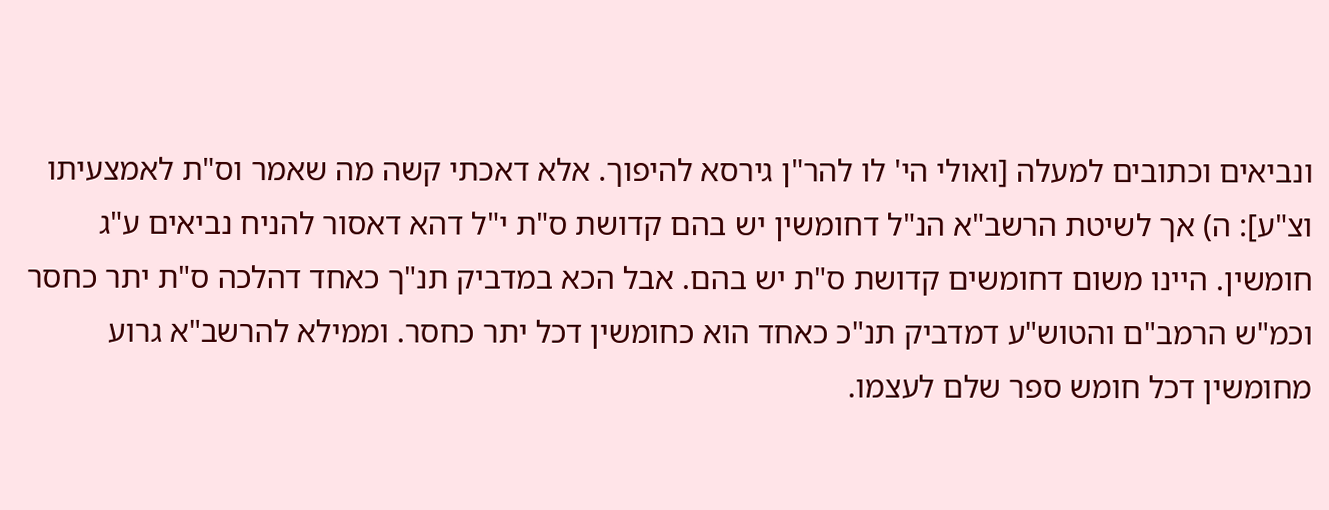ונביאים וכתובים למעלה [ואולי הי' לו להר"ן גירסא להיפוך. אלא דאכתי קשה מה שאמר וס"ת לאמצעיתו וצ"ע]: ה) אך לשיטת הרשב"א הנ"ל דחומשין יש בהם קדושת ס"ת י"ל דהא דאסור להניח נביאים ע"ג חומשין. היינו משום דחומשים קדושת ס"ת יש בהם. אבל הכא במדביק תנ"ך כאחד דהלכה ס"ת יתר כחסר וכמ"ש הרמב"ם והטוש"ע דמדביק תנ"כ כאחד הוא כחומשין דכל יתר כחסר. וממילא להרשב"א גרוע מחומשין דכל חומש ספר שלם לעצמו.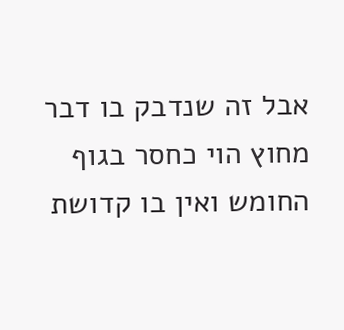אבל זה שנדבק בו דבר מחוץ הוי כחסר בגוף החומש ואין בו קדושת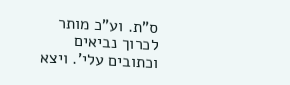ס"ת. וע"כ מותר לכרוך נביאים וכתובים עלי'. ויצא